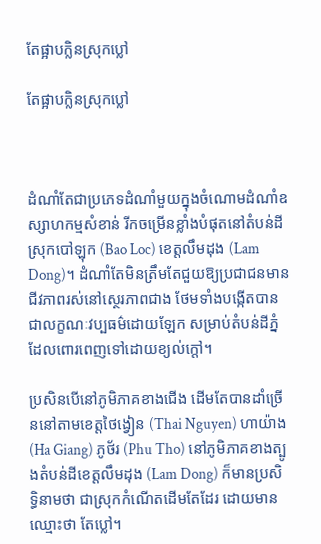តែផ្អាបក្លិនស្រុកប្លៅ

តែផ្អាបក្លិនស្រុកប្លៅ



ដំណាំតែជាប្រភេទដំណាំមួយក្នុងចំណោមដំណាំឧស្សាហកម្មសំខាន់ រីកចម្រើនខ្លាំងបំផុតនៅតំបន់ដីស្រុកបៅឡុក (Bao Loc) ខេត្តលឹមដុង (Lam Dong)។ ដំណាំតែមិនត្រឹមតែជួយឱ្យប្រជាជនមានជីវភាពរស់នៅស្ថេរភាពជាង ថែមទាំងបង្កើតបានជាលក្ខណៈវប្បធម៌ដោយឡែក សម្រាប់តំបន់ដីភ្នំ ដែលពោរពេញទៅដោយខ្យល់ក្តៅ។

ប្រសិនបើនៅភូមិភាគខាងជើង ដើមតែបានដាំច្រើននៅតាមខេត្តថៃង្វៀន (Thai Nguyen) ហាយ៉ាង (Ha Giang) ភូថ័រ (Phu Tho) នៅភូមិភាគខាងត្បូងតំបន់ដីខេត្តលឹមដុង (Lam Dong) ក៏មានប្រសិទ្ធិនាមថា ជាស្រុកកំណើតដើមតែដែរ ដោយមានឈ្មោះថា តែប្លៅ។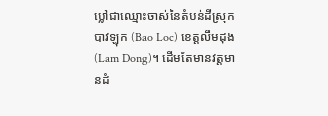ប្លៅជាឈ្មោះចាស់នៃតំបន់ដីស្រុកបាវឡុក (Bao Loc) ខេត្តលឹមដុង (Lam Dong)។ ដើមតែមានវត្តមានដំ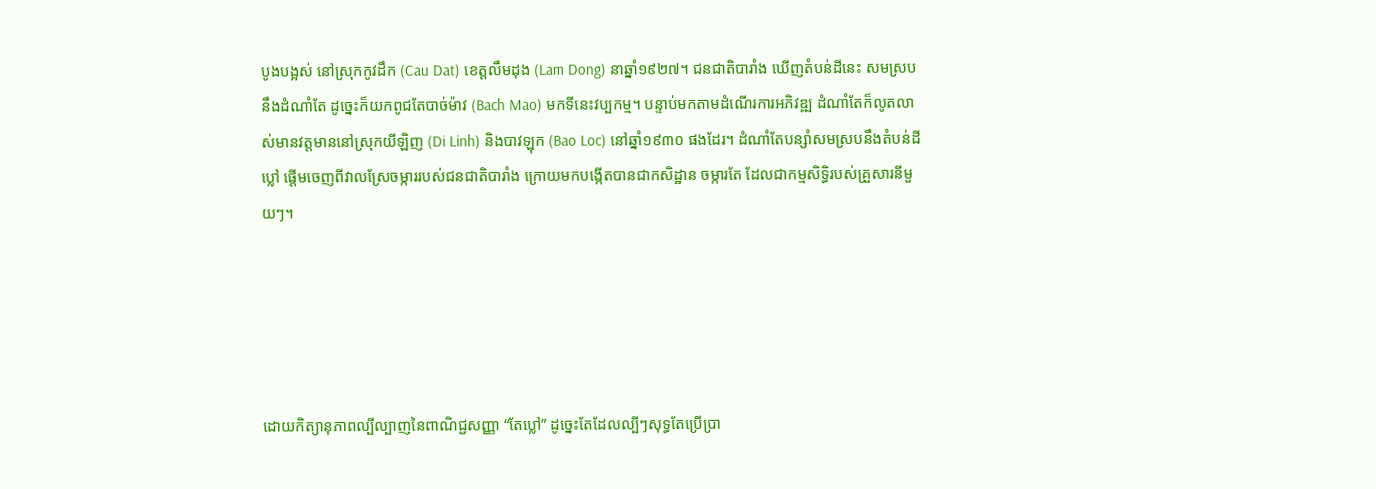បូងបង្អស់ នៅស្រុកកូវដឹក (Cau Dat) ខេត្តលឹមដុង (Lam Dong) នាឆ្នាំ១៩២៧។ ជនជាតិបារាំង ឃើញតំបន់ដីនេះ សមស្របនឹងដំណាំតែ ដូច្នេះក៏យកពូជតែបាច់ម៉ាវ (Bach Mao) មកទីនេះវប្បកម្ម។ បន្ទាប់មកតាមដំណើរការអភិវឌ្ឍ ដំណាំតែក៏លូតលាស់មានវត្តមាននៅស្រុកយីឡិញ (Di Linh) និងបាវឡុក (Bao Loc) នៅឆ្នាំ១៩៣០ ផងដែរ។ ដំណាំតែបន្សាំសមស្របនឹងតំបន់ដីប្លៅ ផ្តើមចេញពីវាលស្រែចម្ការរបស់ជនជាតិបារាំង ក្រោយមកបង្កើតបានជាកសិដ្ឋាន ចម្ការតែ ដែលជាកម្មសិទ្ធិរបស់គ្រួសារនីមួយៗ។





ដោយកិត្យានុភាពល្បីល្បាញនៃពាណិជ្ជសញ្ញា “តែប្លៅ” ដូច្នេះតែដែលល្បីៗសុទ្ធតែប្រើប្រា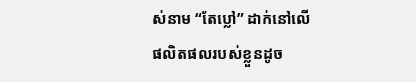ស់នាម “តែប្លៅ” ដាក់នៅលើផលិតផលរបស់ខ្លួនដូច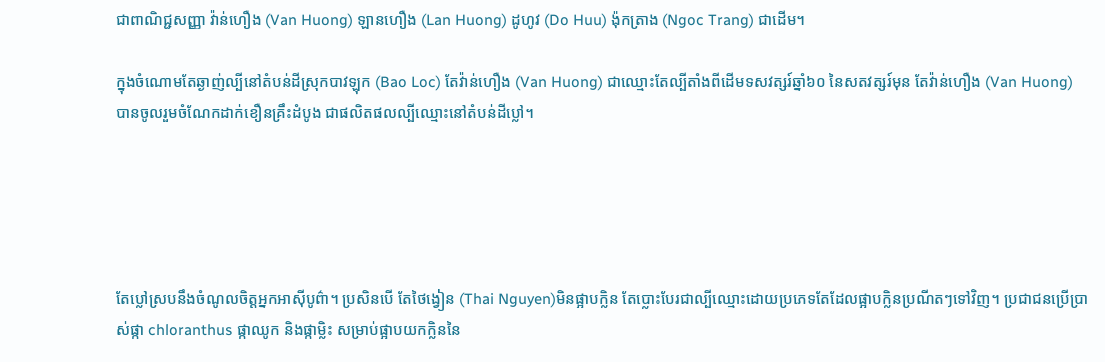ជាពាណិជ្ជសញ្ញា វ៉ាន់ហឿង (Van Huong) ឡានហឿង (Lan Huong) ដូហូវ (Do Huu) ង៉ុកត្រាង (Ngoc Trang) ជាដើម។

ក្នុងចំណោមតែឆ្ងាញ់ល្បីនៅតំបន់ដីស្រុកបាវឡុក (Bao Loc) តែវ៉ាន់ហឿង (Van Huong) ជាឈ្មោះតែល្បីតាំងពីដើមទសវត្សរ៍ឆ្នាំ៦០ នៃសតវត្សរ៍មុន តែវ៉ាន់ហឿង (Van Huong) បានចូលរួមចំណែកដាក់ខឿនគ្រឹះដំបូង ជាផលិតផលល្បីឈ្មោះនៅតំបន់ដីប្លៅ។





តែប្លៅស្របនឹងចំណូលចិត្តអ្នកអាស៊ីបូព៌ា។ ប្រសិនបើ តែថៃង្វៀន (Thai Nguyen)មិនផ្អាបក្លិន តែប្លោះបែរជាល្បីឈ្មោះដោយប្រភេទតែដែលផ្អាបក្លិនប្រណីតៗទៅវិញ។ ប្រជាជនប្រើប្រាស់ផ្កា chloranthus ផ្កាឈូក និងផ្កាម្លិះ សម្រាប់ផ្អាបយកក្លិននៃ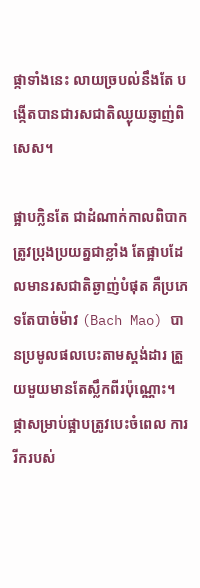ផ្កាទាំងនេះ លាយច្របល់នឹងតែ បង្កើតបានជារសជាតិឈ្ងុយឆ្ញាញ់ពិសេស។

ផ្អាបក្លិនតែ ជាដំណាក់កាលពិបាកត្រូវប្រុងប្រយត្នជាខ្លាំង តែផ្អាបដែលមានរសជាតិឆ្ងាញ់បំផុត គឺប្រភេទតែបាច់ម៉ាវ (Bach Mao) បានប្រមូលផលបេះតាមស្តង់ដារ ត្រួយមួយមានតែស្លឹកពីរប៉ុណ្ណោះ។ ផ្កាសម្រាប់ផ្អាបត្រូវបេះចំពេល ការរីករបស់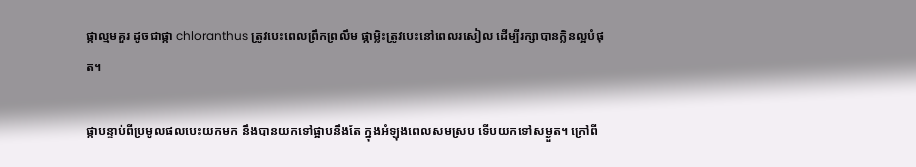ផ្កាល្មមគួរ ដូចជាផ្កា chloranthus ត្រូវបេះពេលព្រឹកព្រលឹម ផ្កាម្លិះត្រូវបេះនៅពេលរសៀល ដើម្បីរក្សាបានក្លិនល្អបំផុត។

ផ្កាបន្ទាប់ពីប្រមូលផលបេះយកមក នឹងបានយកទៅផ្អាបនឹងតែ ក្នុងអំឡុងពេលសមស្រប ទើបយកទៅសម្ងួត។ ក្រៅពី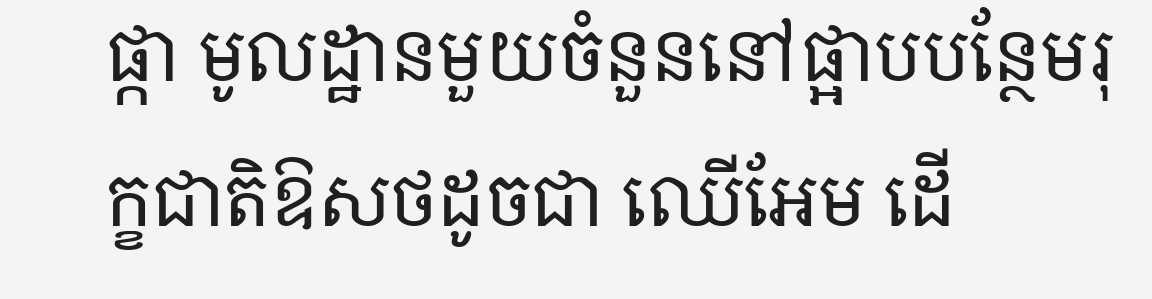ផ្កា មូលដ្ឋានមួយចំនួននៅផ្អាបបន្ថែមរុក្ខជាតិឱសថដូចជា ឈើអែម ដើ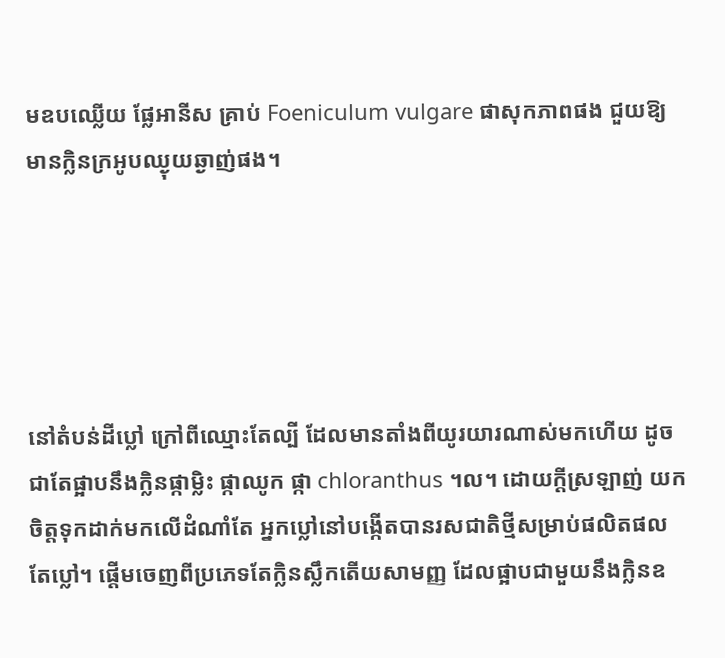មឧបឈ្លើយ ផ្លែអានីស គ្រាប់ Foeniculum vulgare ផាសុកភាពផង ជួយឱ្យមានក្លិនក្រអូបឈ្ងុយឆ្ងាញ់ផង។





នៅតំបន់ដីប្លៅ ក្រៅពីឈ្មោះតែល្បី ដែលមានតាំងពីយូរយារណាស់មកហើយ ដូចជាតែផ្អាបនឹងក្លិនផ្កាម្លិះ ផ្កាឈូក ផ្កា chloranthus ។ល។ ដោយក្តីស្រឡាញ់ យកចិត្តទុកដាក់មកលើដំណាំតែ អ្នកប្លៅនៅបង្កើតបានរសជាតិថ្មីសម្រាប់ផលិតផលតែប្លៅ។ ផ្តើមចេញពីប្រភេទតែក្លិនស្លឹកតើយសាមញ្ញ ដែលផ្អាបជាមួយនឹងក្លិនឧ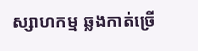ស្សាហកម្ម ឆ្លងកាត់ច្រើ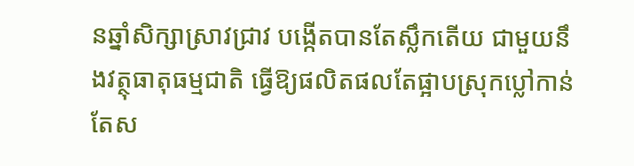នឆ្នាំសិក្សាស្រាវជ្រាវ បង្កើតបានតែស្លឹកតើយ ជាមួយនឹងវត្ថុធាតុធម្មជាតិ ធ្វើឱ្យផលិតផលតែផ្អាបស្រុកប្លៅកាន់តែស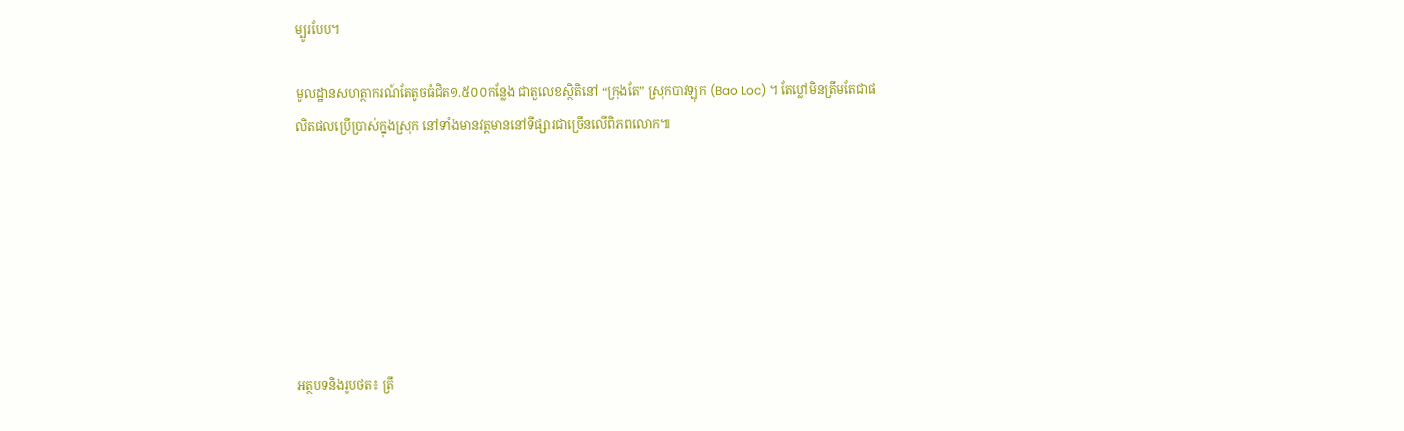ម្បូរបែប។

មូលដ្ឋានសហត្ថាករណ៍តែតូចធំជិត១.៥០០កន្លែង ជាតួលេខស្ថិតិនៅ “ក្រុងតែ” ស្រុកបាវឡុក (Bao Loc) ។ តែប្លៅមិនត្រឹមតែជាផលិតផលប្រើប្រាស់ក្នុងស្រុក នៅទាំងមានវត្តមាននៅទីផ្សារជាច្រើនលើពិភពលោក៕







អត្ថបទនិងរូបថត៖ ត្រឹ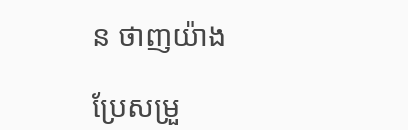ន ថាញយ៉ាង

ប្រែសម្រួ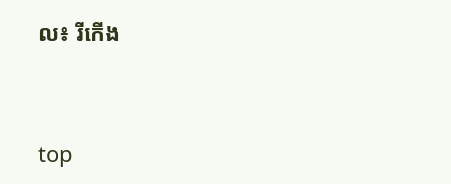ល៖ រីកើង


top